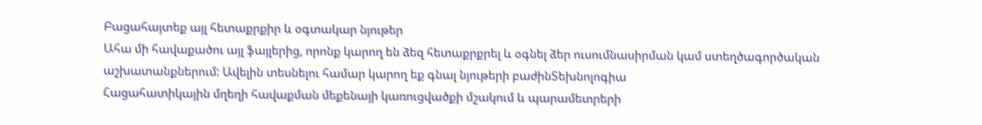Բացահայտեք այլ հետաքրքիր և օգտակար նյութեր
Ահա մի հավաքածու այլ ֆայլերից, որոնք կարող են ձեզ հետաքրքրել և օգնել ձեր ուսումնասիրման կամ ստեղծագործական աշխատանքներում: Ավելին տեսնելու համար կարող եք գնալ նյութերի բաժինՏեխնոլոգիա
Հացահատիկային մղեղի հավաքման մեքենայի կառուցվածքի մշակում և պարամետրերի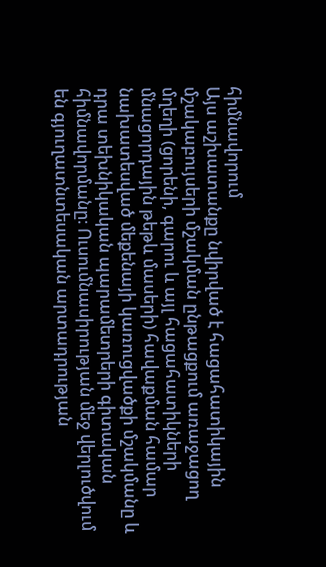հիմնավորում
Այս աշխատանքը նվիրված է հացահատիկային մշակաբույսերի մշակման ընթացքում առաջացող մղեղի (ցորենի, գարու և այլ հացահատիկների մնացորդային թեթև մասերի) հավաքման համար նախատեսված մեքենայի կառուցվածքի մշակմանը և դրա տեխնիկական պարամետրերի գիտական հիմնավորմանը։ Ուսումնասիրության մեջ վերլուծվում են գյուղատնտեսական արտադրության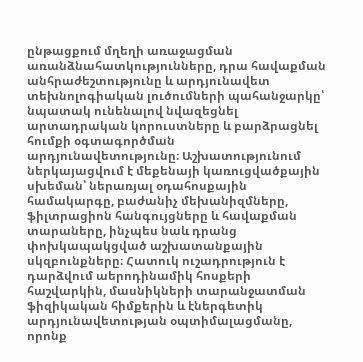ընթացքում մղեղի առաջացման առանձնահատկությունները, դրա հավաքման անհրաժեշտությունը և արդյունավետ տեխնոլոգիական լուծումների պահանջարկը՝ նպատակ ունենալով նվազեցնել արտադրական կորուստները և բարձրացնել հումքի օգտագործման արդյունավետությունը։ Աշխատությունում ներկայացվում է մեքենայի կառուցվածքային սխեման՝ ներառյալ օդահոսքային համակարգը, բաժանիչ մեխանիզմները, ֆիլտրացիոն հանգույցները և հավաքման տարաները, ինչպես նաև դրանց փոխկապակցված աշխատանքային սկզբունքները։ Հատուկ ուշադրություն է դարձվում աերոդինամիկ հոսքերի հաշվարկին, մասնիկների տարանջատման ֆիզիկական հիմքերին և էներգետիկ արդյունավետության օպտիմալացմանը, որոնք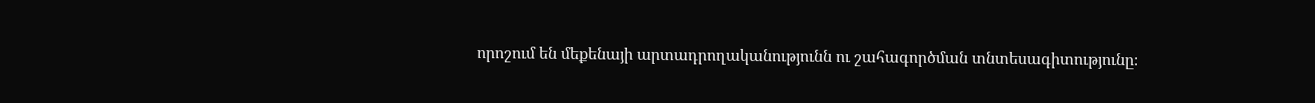որոշում են մեքենայի արտադրողականությունն ու շահագործման տնտեսագիտությունը։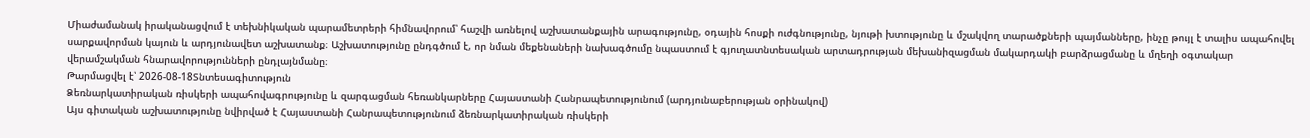Միաժամանակ իրականացվում է տեխնիկական պարամետրերի հիմնավորում՝ հաշվի առնելով աշխատանքային արագությունը, օդային հոսքի ուժգնությունը, նյութի խտությունը և մշակվող տարածքների պայմանները, ինչը թույլ է տալիս ապահովել սարքավորման կայուն և արդյունավետ աշխատանք։ Աշխատությունը ընդգծում է, որ նման մեքենաների նախագծումը նպաստում է գյուղատնտեսական արտադրության մեխանիզացման մակարդակի բարձրացմանը և մղեղի օգտակար վերամշակման հնարավորությունների ընդլայնմանը։
Թարմացվել է՝ 2026-08-18Տնտեսագիտություն
Ձեռնարկատիրական ռիսկերի ապահովագրությունը և զարգացման հեռանկարները Հայաստանի Հանրապետությունում (արդյունաբերության օրինակով)
Այս գիտական աշխատությունը նվիրված է Հայաստանի Հանրապետությունում ձեռնարկատիրական ռիսկերի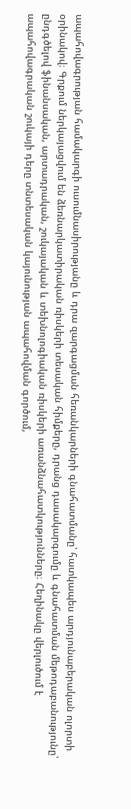ապահովագրության համակարգի ուսումնասիրությանը և դրա զարգացման հեռանկարների գնահատմանը՝ հատկապես արդյունաբերական ոլորտի օրինակով։ Գրքում ներկայացվում են ձեռնարկատիրական ռիսկերի տեսական հիմքերը, դրանց դասակարգումը և գնահատման մեթոդաբանությունը՝ ընդգծելով ֆինանսական, արտադրական, շուկայական և տեխնոլոգիական ռիսկերի առանձնահատկությունները։ Հեղինակը վերլուծում է ապահովագրական շուկայի դերը տնտեսական կայունության ապահովման գործում,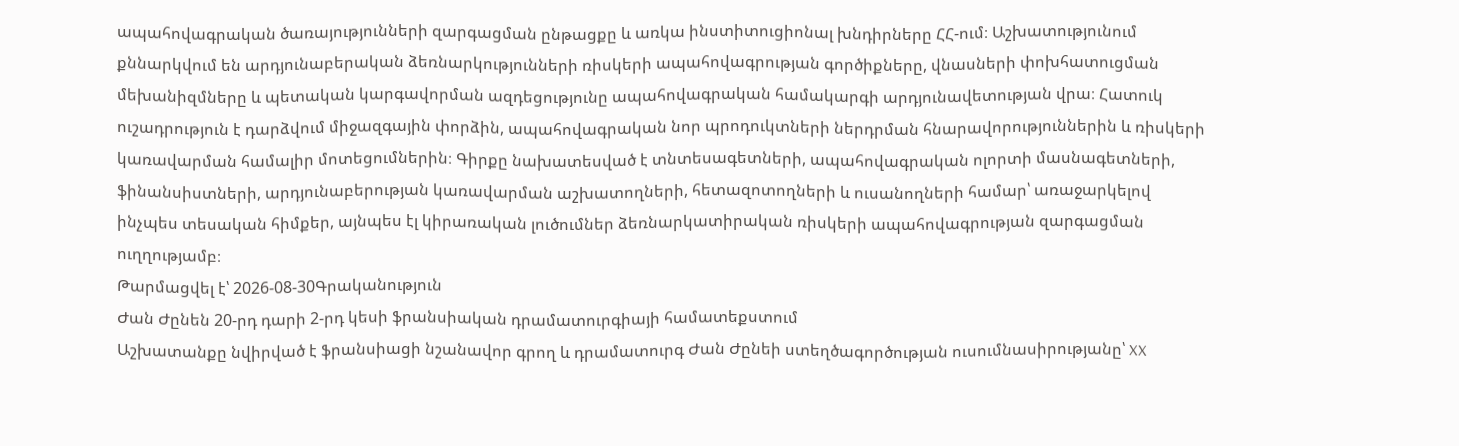ապահովագրական ծառայությունների զարգացման ընթացքը և առկա ինստիտուցիոնալ խնդիրները ՀՀ-ում։ Աշխատությունում քննարկվում են արդյունաբերական ձեռնարկությունների ռիսկերի ապահովագրության գործիքները, վնասների փոխհատուցման մեխանիզմները և պետական կարգավորման ազդեցությունը ապահովագրական համակարգի արդյունավետության վրա։ Հատուկ ուշադրություն է դարձվում միջազգային փորձին, ապահովագրական նոր պրոդուկտների ներդրման հնարավորություններին և ռիսկերի կառավարման համալիր մոտեցումներին։ Գիրքը նախատեսված է տնտեսագետների, ապահովագրական ոլորտի մասնագետների, ֆինանսիստների, արդյունաբերության կառավարման աշխատողների, հետազոտողների և ուսանողների համար՝ առաջարկելով ինչպես տեսական հիմքեր, այնպես էլ կիրառական լուծումներ ձեռնարկատիրական ռիսկերի ապահովագրության զարգացման ուղղությամբ։
Թարմացվել է՝ 2026-08-30Գրականություն
Ժան Ժընեն 20-րդ դարի 2-րդ կեսի ֆրանսիական դրամատուրգիայի համատեքստում
Աշխատանքը նվիրված է ֆրանսիացի նշանավոր գրող և դրամատուրգ Ժան Ժընեի ստեղծագործության ուսումնասիրությանը՝ XX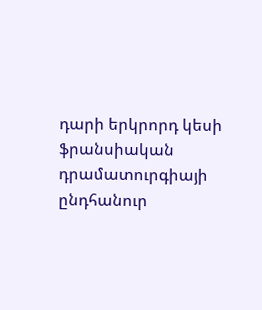դարի երկրորդ կեսի ֆրանսիական դրամատուրգիայի ընդհանուր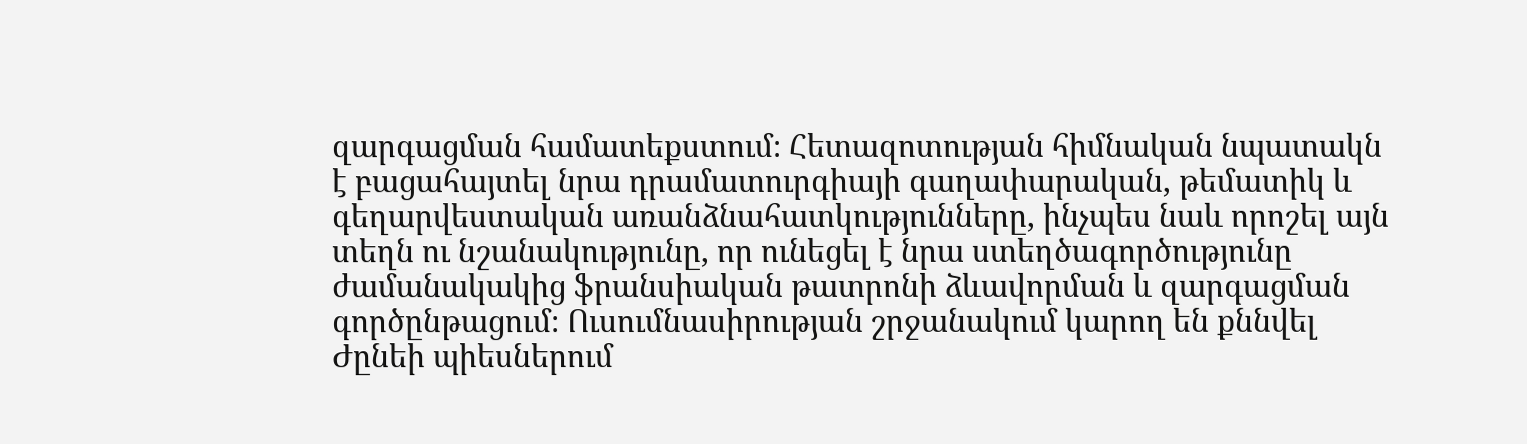զարգացման համատեքստում։ Հետազոտության հիմնական նպատակն է բացահայտել նրա դրամատուրգիայի գաղափարական, թեմատիկ և գեղարվեստական առանձնահատկությունները, ինչպես նաև որոշել այն տեղն ու նշանակությունը, որ ունեցել է նրա ստեղծագործությունը ժամանակակից ֆրանսիական թատրոնի ձևավորման և զարգացման գործընթացում։ Ուսումնասիրության շրջանակում կարող են քննվել Ժընեի պիեսներում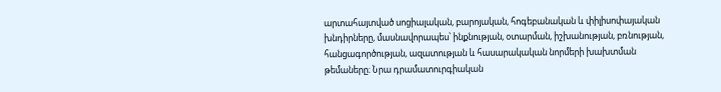արտահայտված սոցիալական, բարոյական, հոգեբանական և փիլիսոփայական խնդիրները, մասնավորապես՝ ինքնության, օտարման, իշխանության, բռնության, հանցագործության, ազատության և հասարակական նորմերի խախտման թեմաները։ Նրա դրամատուրգիական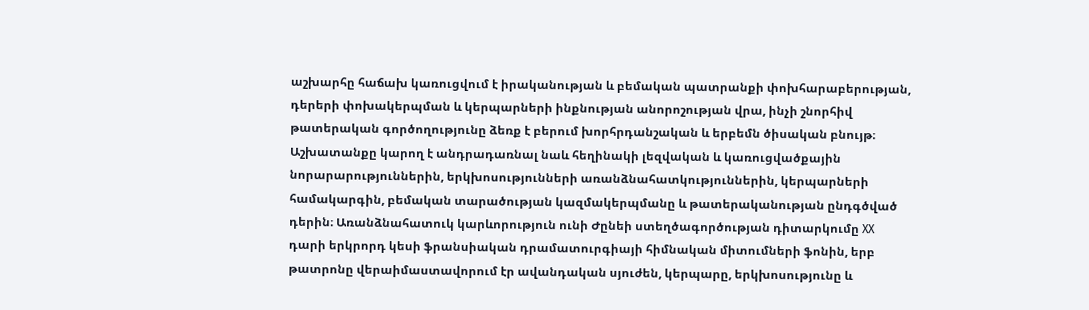աշխարհը հաճախ կառուցվում է իրականության և բեմական պատրանքի փոխհարաբերության, դերերի փոխակերպման և կերպարների ինքնության անորոշության վրա, ինչի շնորհիվ թատերական գործողությունը ձեռք է բերում խորհրդանշական և երբեմն ծիսական բնույթ։ Աշխատանքը կարող է անդրադառնալ նաև հեղինակի լեզվական և կառուցվածքային նորարարություններին, երկխոսությունների առանձնահատկություններին, կերպարների համակարգին, բեմական տարածության կազմակերպմանը և թատերականության ընդգծված դերին։ Առանձնահատուկ կարևորություն ունի Ժընեի ստեղծագործության դիտարկումը XX դարի երկրորդ կեսի ֆրանսիական դրամատուրգիայի հիմնական միտումների ֆոնին, երբ թատրոնը վերաիմաստավորում էր ավանդական սյուժեն, կերպարը, երկխոսությունը և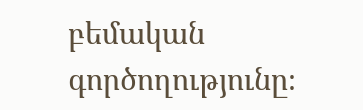բեմական գործողությունը։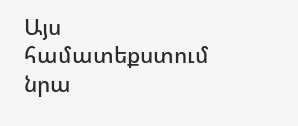Այս համատեքստում նրա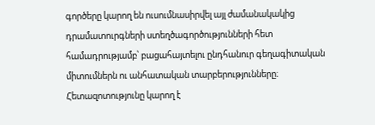գործերը կարող են ուսումնասիրվել այլ ժամանակակից դրամատուրգների ստեղծագործությունների հետ համադրությամբ՝ բացահայտելու ընդհանուր գեղագիտական միտումներն ու անհատական տարբերությունները։ Հետազոտությունը կարող է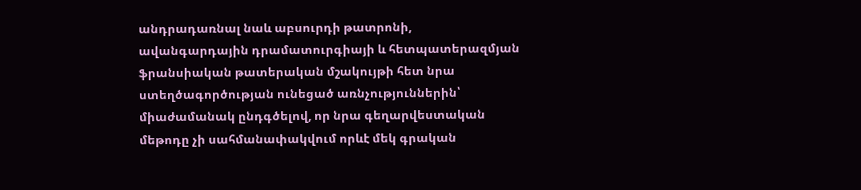անդրադառնալ նաև աբսուրդի թատրոնի, ավանգարդային դրամատուրգիայի և հետպատերազմյան ֆրանսիական թատերական մշակույթի հետ նրա ստեղծագործության ունեցած առնչություններին՝ միաժամանակ ընդգծելով, որ նրա գեղարվեստական մեթոդը չի սահմանափակվում որևէ մեկ գրական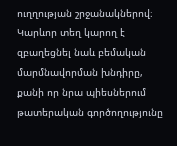ուղղության շրջանակներով։ Կարևոր տեղ կարող է զբաղեցնել նաև բեմական մարմնավորման խնդիրը, քանի որ նրա պիեսներում թատերական գործողությունը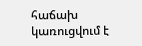հաճախ կառուցվում է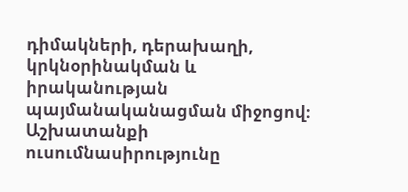դիմակների, դերախաղի, կրկնօրինակման և իրականության պայմանականացման միջոցով։ Աշխատանքի ուսումնասիրությունը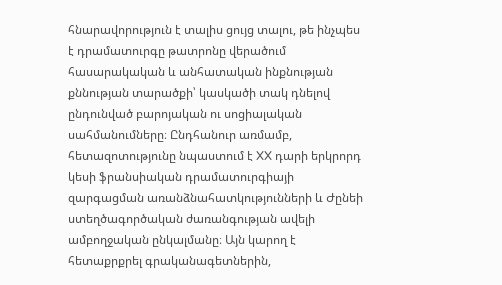հնարավորություն է տալիս ցույց տալու, թե ինչպես է դրամատուրգը թատրոնը վերածում հասարակական և անհատական ինքնության քննության տարածքի՝ կասկածի տակ դնելով ընդունված բարոյական ու սոցիալական սահմանումները։ Ընդհանուր առմամբ, հետազոտությունը նպաստում է XX դարի երկրորդ կեսի ֆրանսիական դրամատուրգիայի զարգացման առանձնահատկությունների և Ժընեի ստեղծագործական ժառանգության ավելի ամբողջական ընկալմանը։ Այն կարող է հետաքրքրել գրականագետներին,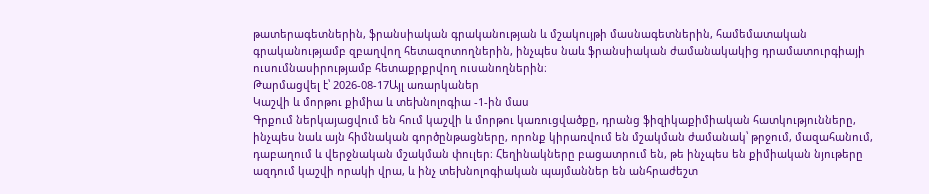թատերագետներին, ֆրանսիական գրականության և մշակույթի մասնագետներին, համեմատական գրականությամբ զբաղվող հետազոտողներին, ինչպես նաև ֆրանսիական ժամանակակից դրամատուրգիայի ուսումնասիրությամբ հետաքրքրվող ուսանողներին։
Թարմացվել է՝ 2026-08-17Այլ առարկաներ
Կաշվի և մորթու քիմիա և տեխնոլոգիա -1-ին մաս
Գրքում ներկայացվում են հում կաշվի և մորթու կառուցվածքը, դրանց ֆիզիկաքիմիական հատկությունները, ինչպես նաև այն հիմնական գործընթացները, որոնք կիրառվում են մշակման ժամանակ՝ թրջում, մազահանում, դաբաղում և վերջնական մշակման փուլեր։ Հեղինակները բացատրում են, թե ինչպես են քիմիական նյութերը ազդում կաշվի որակի վրա, և ինչ տեխնոլոգիական պայմաններ են անհրաժեշտ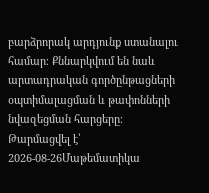բարձրորակ արդյունք ստանալու համար։ Քննարկվում են նաև արտադրական գործընթացների օպտիմալացման և թափոնների նվազեցման հարցերը։
Թարմացվել է՝ 2026-08-26Մաթեմատիկա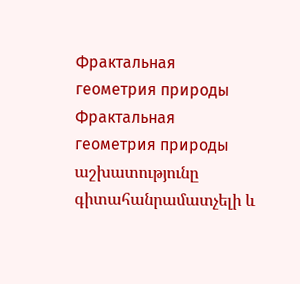Фрактальная геометрия природы
Фрактальная геометрия природы աշխատությունը գիտահանրամատչելի և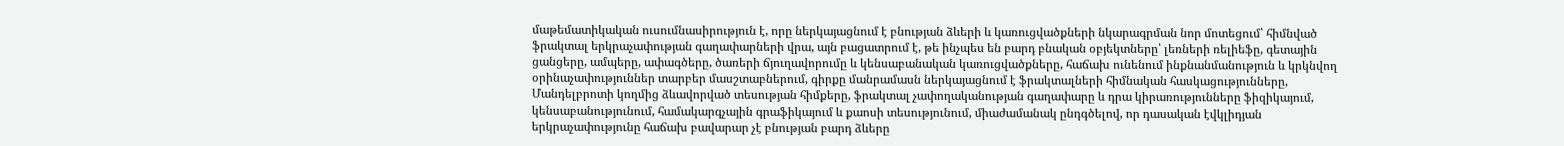մաթեմատիկական ուսումնասիրություն է, որը ներկայացնում է բնության ձևերի և կառուցվածքների նկարագրման նոր մոտեցում՝ հիմնված ֆրակտալ երկրաչափության գաղափարների վրա, այն բացատրում է, թե ինչպես են բարդ բնական օբյեկտները՝ լեռների ռելիեֆը, գետային ցանցերը, ամպերը, ափագծերը, ծառերի ճյուղավորումը և կենսաբանական կառուցվածքները, հաճախ ունենում ինքնանմանություն և կրկնվող օրինաչափություններ տարբեր մասշտաբներում, գիրքը մանրամասն ներկայացնում է ֆրակտալների հիմնական հասկացությունները, Մանդելբրոտի կողմից ձևավորված տեսության հիմքերը, ֆրակտալ չափողականության գաղափարը և դրա կիրառությունները ֆիզիկայում, կենսաբանությունում, համակարգչային գրաֆիկայում և քաոսի տեսությունում, միաժամանակ ընդգծելով, որ դասական էվկլիդյան երկրաչափությունը հաճախ բավարար չէ բնության բարդ ձևերը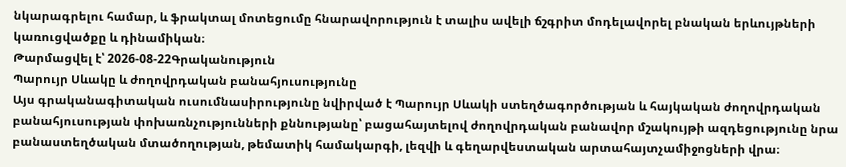նկարագրելու համար, և ֆրակտալ մոտեցումը հնարավորություն է տալիս ավելի ճշգրիտ մոդելավորել բնական երևույթների կառուցվածքը և դինամիկան։
Թարմացվել է՝ 2026-08-22Գրականություն
Պարույր Սևակը և ժողովրդական բանահյուսությունը
Այս գրականագիտական ուսումնասիրությունը նվիրված է Պարույր Սևակի ստեղծագործության և հայկական ժողովրդական բանահյուսության փոխառնչությունների քննությանը՝ բացահայտելով ժողովրդական բանավոր մշակույթի ազդեցությունը նրա բանաստեղծական մտածողության, թեմատիկ համակարգի, լեզվի և գեղարվեստական արտահայտչամիջոցների վրա։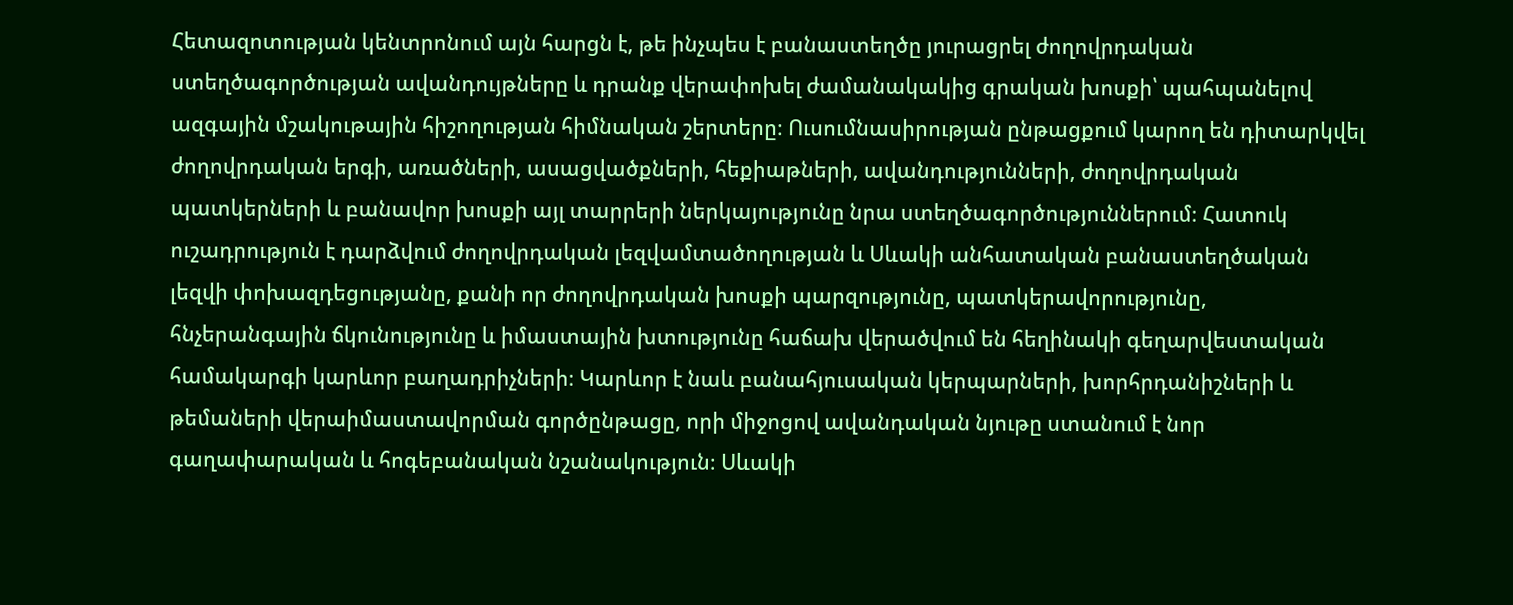Հետազոտության կենտրոնում այն հարցն է, թե ինչպես է բանաստեղծը յուրացրել ժողովրդական ստեղծագործության ավանդույթները և դրանք վերափոխել ժամանակակից գրական խոսքի՝ պահպանելով ազգային մշակութային հիշողության հիմնական շերտերը։ Ուսումնասիրության ընթացքում կարող են դիտարկվել ժողովրդական երգի, առածների, ասացվածքների, հեքիաթների, ավանդությունների, ժողովրդական պատկերների և բանավոր խոսքի այլ տարրերի ներկայությունը նրա ստեղծագործություններում։ Հատուկ ուշադրություն է դարձվում ժողովրդական լեզվամտածողության և Սևակի անհատական բանաստեղծական լեզվի փոխազդեցությանը, քանի որ ժողովրդական խոսքի պարզությունը, պատկերավորությունը, հնչերանգային ճկունությունը և իմաստային խտությունը հաճախ վերածվում են հեղինակի գեղարվեստական համակարգի կարևոր բաղադրիչների։ Կարևոր է նաև բանահյուսական կերպարների, խորհրդանիշների և թեմաների վերաիմաստավորման գործընթացը, որի միջոցով ավանդական նյութը ստանում է նոր գաղափարական և հոգեբանական նշանակություն։ Սևակի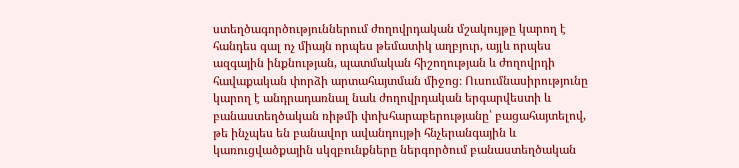ստեղծագործություններում ժողովրդական մշակույթը կարող է հանդես գալ ոչ միայն որպես թեմատիկ աղբյուր, այլև որպես ազգային ինքնության, պատմական հիշողության և ժողովրդի հավաքական փորձի արտահայտման միջոց։ Ուսումնասիրությունը կարող է անդրադառնալ նաև ժողովրդական երգարվեստի և բանաստեղծական ռիթմի փոխհարաբերությանը՝ բացահայտելով, թե ինչպես են բանավոր ավանդույթի հնչերանգային և կառուցվածքային սկզբունքները ներգործում բանաստեղծական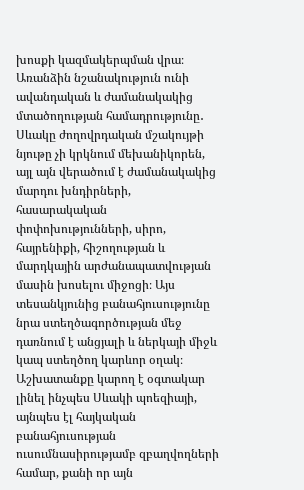խոսքի կազմակերպման վրա։ Առանձին նշանակություն ունի ավանդական և ժամանակակից մտածողության համադրությունը․ Սևակը ժողովրդական մշակույթի նյութը չի կրկնում մեխանիկորեն, այլ այն վերածում է ժամանակակից մարդու խնդիրների, հասարակական փոփոխությունների, սիրո, հայրենիքի, հիշողության և մարդկային արժանապատվության մասին խոսելու միջոցի։ Այս տեսանկյունից բանահյուսությունը նրա ստեղծագործության մեջ դառնում է անցյալի և ներկայի միջև կապ ստեղծող կարևոր օղակ։ Աշխատանքը կարող է օգտակար լինել ինչպես Սևակի պոեզիայի, այնպես էլ հայկական բանահյուսության ուսումնասիրությամբ զբաղվողների համար, քանի որ այն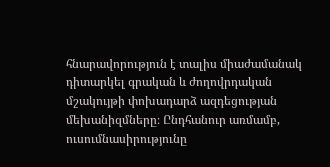հնարավորություն է տալիս միաժամանակ դիտարկել գրական և ժողովրդական մշակույթի փոխադարձ ազդեցության մեխանիզմները։ Ընդհանուր առմամբ, ուսումնասիրությունը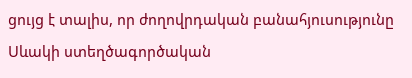ցույց է տալիս, որ ժողովրդական բանահյուսությունը Սևակի ստեղծագործական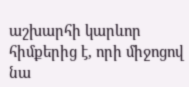աշխարհի կարևոր հիմքերից է, որի միջոցով նա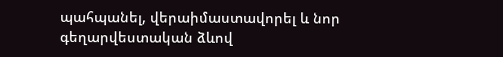պահպանել, վերաիմաստավորել և նոր գեղարվեստական ձևով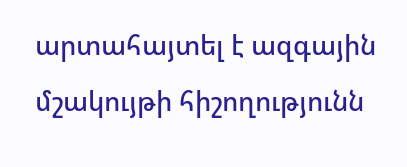արտահայտել է ազգային մշակույթի հիշողությունն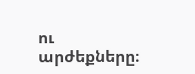ու արժեքները։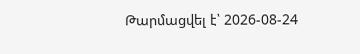Թարմացվել է՝ 2026-08-24